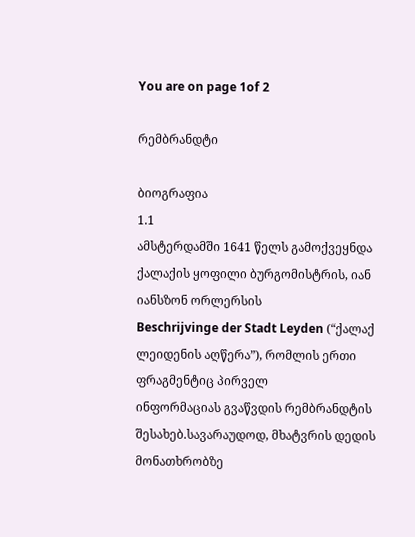You are on page 1of 2

რემბრანდტი

ბიოგრაფია
1.1
ამსტერდამში 1641 წელს გამოქვეყნდა ქალაქის ყოფილი ბურგომისტრის, იან იანსზონ ორლერსის
Beschrijvinge der Stadt Leyden (“ქალაქ ლეიდენის აღწერა”), რომლის ერთი ფრაგმენტიც პირველ
ინფორმაციას გვაწვდის რემბრანდტის შესახებ.სავარაუდოდ, მხატვრის დედის მონათხრობზე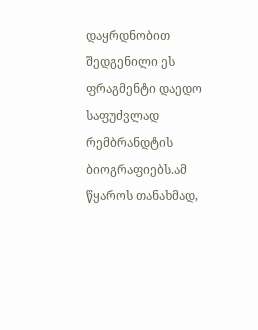დაყრდნობით შედგენილი ეს ფრაგმენტი დაედო საფუძვლად რემბრანდტის ბიოგრაფიებს.ამ
წყაროს თანახმად,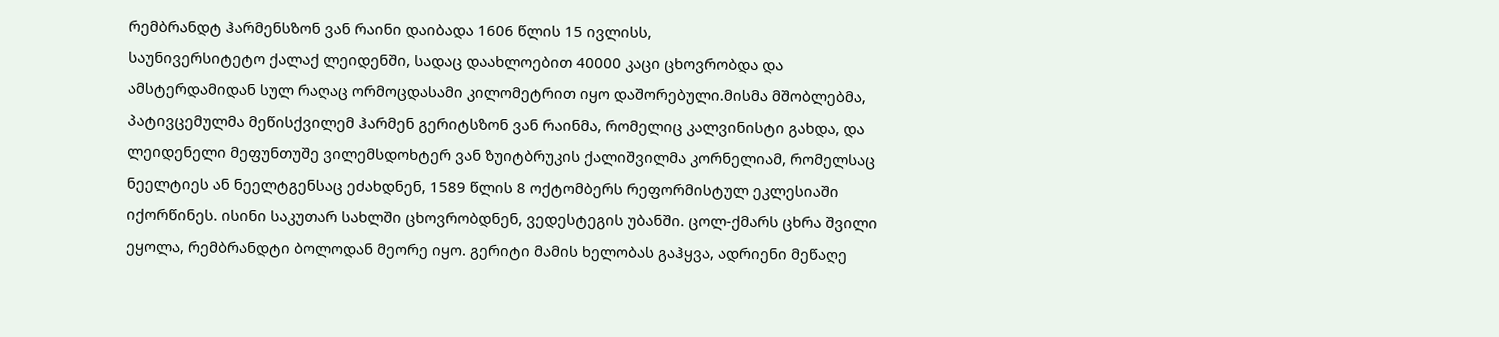რემბრანდტ ჰარმენსზონ ვან რაინი დაიბადა 1606 წლის 15 ივლისს,
საუნივერსიტეტო ქალაქ ლეიდენში, სადაც დაახლოებით 40000 კაცი ცხოვრობდა და
ამსტერდამიდან სულ რაღაც ორმოცდასამი კილომეტრით იყო დაშორებული.მისმა მშობლებმა,
პატივცემულმა მეწისქვილემ ჰარმენ გერიტსზონ ვან რაინმა, რომელიც კალვინისტი გახდა, და
ლეიდენელი მეფუნთუშე ვილემსდოხტერ ვან ზუიტბრუკის ქალიშვილმა კორნელიამ, რომელსაც
ნეელტიეს ან ნეელტგენსაც ეძახდნენ, 1589 წლის 8 ოქტომბერს რეფორმისტულ ეკლესიაში
იქორწინეს. ისინი საკუთარ სახლში ცხოვრობდნენ, ვედესტეგის უბანში. ცოლ-ქმარს ცხრა შვილი
ეყოლა, რემბრანდტი ბოლოდან მეორე იყო. გერიტი მამის ხელობას გაჰყვა, ადრიენი მეწაღე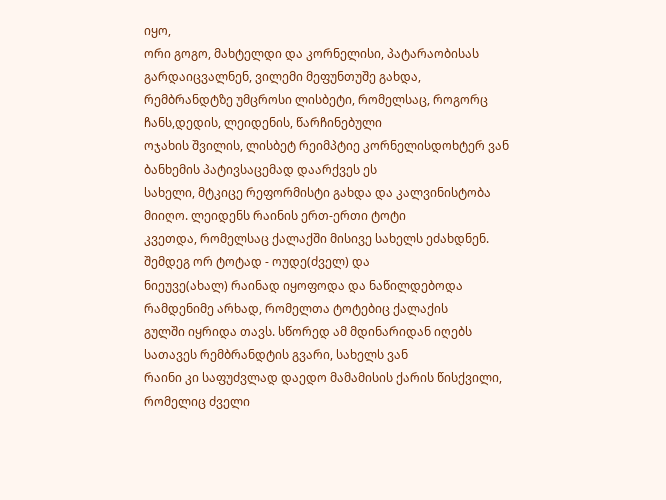იყო,
ორი გოგო, მახტელდი და კორნელისი, პატარაობისას გარდაიცვალნენ, ვილემი მეფუნთუშე გახდა,
რემბრანდტზე უმცროსი ლისბეტი, რომელსაც, როგორც ჩანს,დედის, ლეიდენის, წარჩინებული
ოჯახის შვილის, ლისბეტ რეიმპტიე კორნელისდოხტერ ვან ბანხემის პატივსაცემად დაარქვეს ეს
სახელი, მტკიცე რეფორმისტი გახდა და კალვინისტობა მიიღო. ლეიდენს რაინის ერთ-ერთი ტოტი
კვეთდა, რომელსაც ქალაქში მისივე სახელს ეძახდნენ. შემდეგ ორ ტოტად - ოუდე(ძველ) და
ნიეუვე(ახალ) რაინად იყოფოდა და ნაწილდებოდა რამდენიმე არხად, რომელთა ტოტებიც ქალაქის
გულში იყრიდა თავს. სწორედ ამ მდინარიდან იღებს სათავეს რემბრანდტის გვარი, სახელს ვან
რაინი კი საფუძვლად დაედო მამამისის ქარის წისქვილი, რომელიც ძველი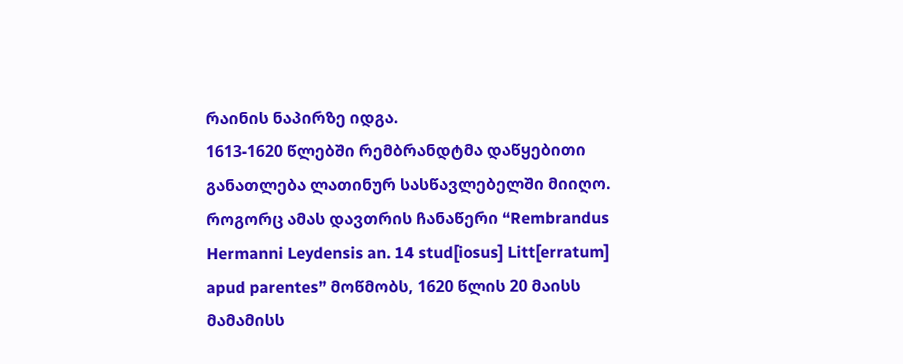რაინის ნაპირზე იდგა.
1613-1620 წლებში რემბრანდტმა დაწყებითი განათლება ლათინურ სასწავლებელში მიიღო.
როგორც ამას დავთრის ჩანაწერი “Rembrandus Hermanni Leydensis an. 14 stud[iosus] Litt[erratum]
apud parentes” მოწმობს, 1620 წლის 20 მაისს მამამისს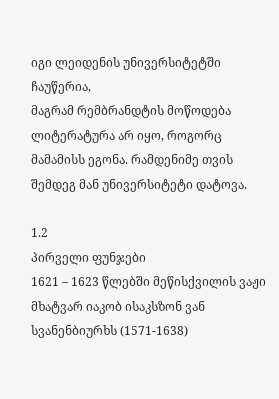იგი ლეიდენის უნივერსიტეტში ჩაუწერია,
მაგრამ რემბრანდტის მოწოდება ლიტერატურა არ იყო, როგორც მამამისს ეგონა. რამდენიმე თვის
შემდეგ მან უნივერსიტეტი დატოვა.

1.2
პირველი ფუნჯები
1621 – 1623 წლებში მეწისქვილის ვაჟი მხატვარ იაკობ ისაკსზონ ვან სვანენბიურხს (1571-1638)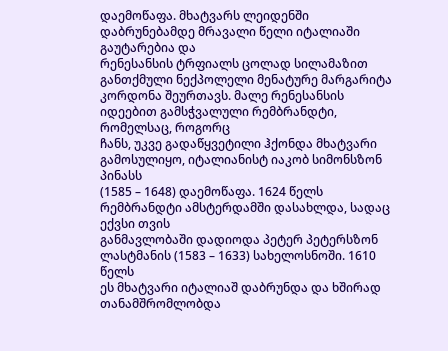დაემოწაფა. მხატვარს ლეიდენში დაბრუნებამდე მრავალი წელი იტალიაში გაუტარებია და
რენესანსის ტრფიალს ცოლად სილამაზით განთქმული ნექპოლელი მენატურე მარგარიტა
კორდონა შეურთავს. მალე რენესანსის იდეებით გამსჭვალული რემბრანდტი, რომელსაც, როგორც
ჩანს, უკვე გადაწყვეტილი ჰქონდა მხატვარი გამოსულიყო, იტალიანისტ იაკობ სიმონსზონ პინასს
(1585 – 1648) დაემოწაფა. 1624 წელს რემბრანდტი ამსტერდამში დასახლდა, სადაც ექვსი თვის
განმავლობაში დადიოდა პეტერ პეტერსზონ ლასტმანის (1583 – 1633) სახელოსნოში. 1610 წელს
ეს მხატვარი იტალიაშ დაბრუნდა და ხშირად თანამშრომლობდა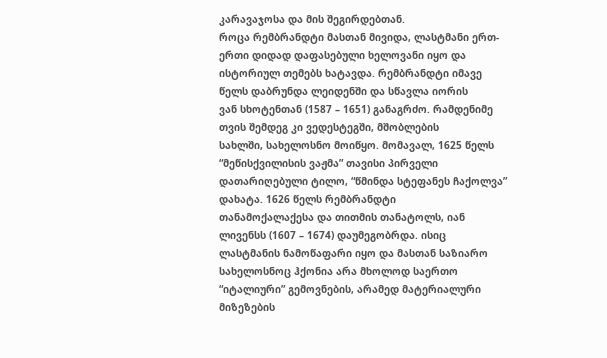კარავაჯოსა და მის შეგირდებთან.
როცა რემბრანდტი მასთან მივიდა, ლასტმანი ერთ-ერთი დიდად დაფასებული ხელოვანი იყო და
ისტორიულ თემებს ხატავდა. რემბრანდტი იმავე წელს დაბრუნდა ლეიდენში და სწავლა იორის
ვან სხოტენთან (1587 – 1651) განაგრძო. რამდენიმე თვის შემდეგ კი ვედესტეგში, მშობლების
სახლში, სახელოსნო მოიწყო. მომავალ, 1625 წელს “მეწისქვილისის ვაჟმა” თავისი პირველი
დათარიღებული ტილო, “წმინდა სტეფანეს ჩაქოლვა” დახატა. 1626 წელს რემბრანდტი
თანამოქალაქესა და თითმის თანატოლს, იან ლივენსს (1607 – 1674) დაუმეგობრდა. ისიც
ლასტმანის ნამოწაფარი იყო და მასთან საზიარო სახელოსნოც ჰქონია არა მხოლოდ საერთო
“იტალიური” გემოვნების, არამედ მატერიალური მიზეზების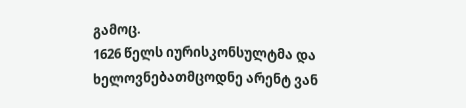გამოც.
1626 წელს იურისკონსულტმა და ხელოვნებათმცოდნე არენტ ვან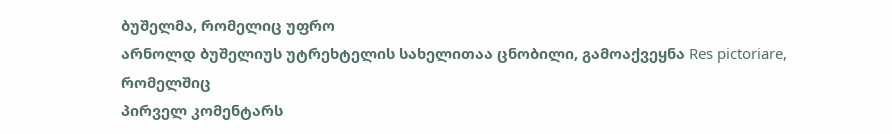ბუშელმა, რომელიც უფრო
არნოლდ ბუშელიუს უტრეხტელის სახელითაა ცნობილი, გამოაქვეყნა Res pictoriare, რომელშიც
პირველ კომენტარს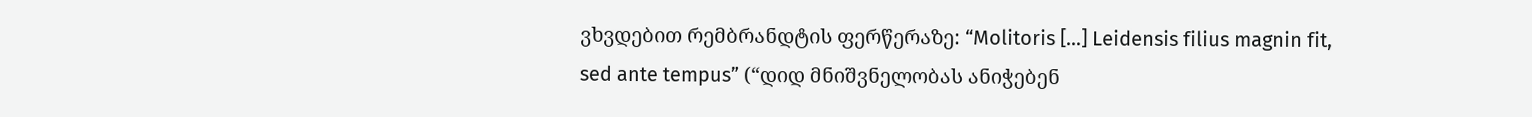ვხვდებით რემბრანდტის ფერწერაზე: “Molitoris […] Leidensis filius magnin fit,
sed ante tempus” (“დიდ მნიშვნელობას ანიჭებენ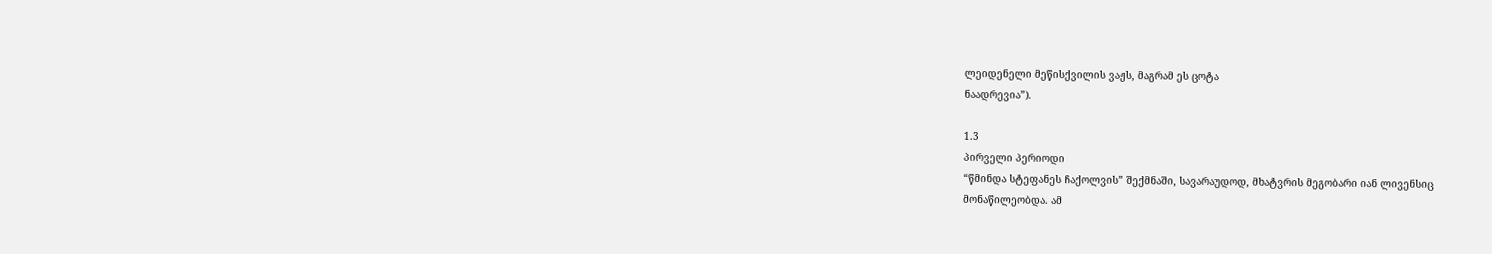ლეიდენელი მეწისქვილის ვაჟს, მაგრამ ეს ცოტა
ნაადრევია”).

1.3
პირველი პერიოდი
“წმინდა სტეფანეს ჩაქოლვის” შექმნაში, სავარაუდოდ, მხატვრის მეგობარი იან ლივენსიც
მონაწილეობდა. ამ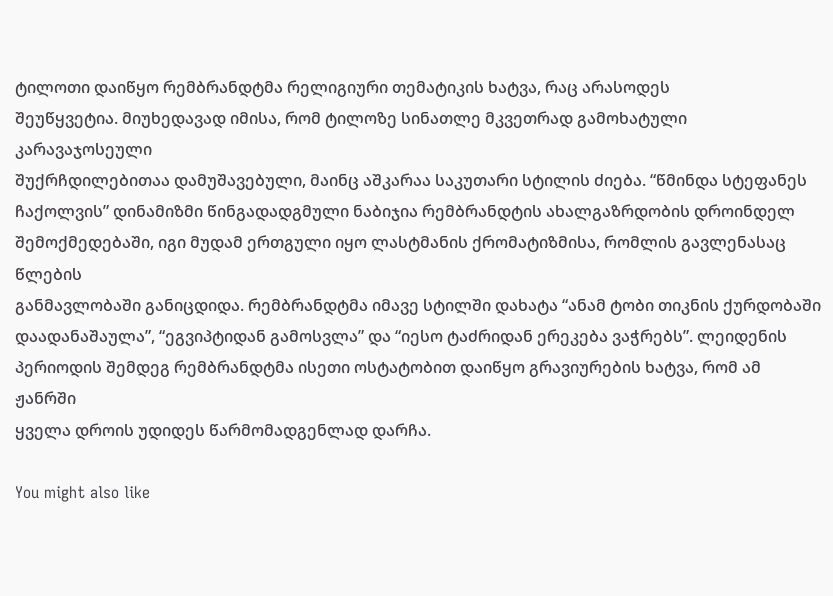ტილოთი დაიწყო რემბრანდტმა რელიგიური თემატიკის ხატვა, რაც არასოდეს
შეუწყვეტია. მიუხედავად იმისა, რომ ტილოზე სინათლე მკვეთრად გამოხატული კარავაჯოსეული
შუქრჩდილებითაა დამუშავებული, მაინც აშკარაა საკუთარი სტილის ძიება. “წმინდა სტეფანეს
ჩაქოლვის” დინამიზმი წინგადადგმული ნაბიჯია რემბრანდტის ახალგაზრდობის დროინდელ
შემოქმედებაში, იგი მუდამ ერთგული იყო ლასტმანის ქრომატიზმისა, რომლის გავლენასაც წლების
განმავლობაში განიცდიდა. რემბრანდტმა იმავე სტილში დახატა “ანამ ტობი თიკნის ქურდობაში
დაადანაშაულა”, “ეგვიპტიდან გამოსვლა” და “იესო ტაძრიდან ერეკება ვაჭრებს”. ლეიდენის
პერიოდის შემდეგ რემბრანდტმა ისეთი ოსტატობით დაიწყო გრავიურების ხატვა, რომ ამ ჟანრში
ყველა დროის უდიდეს წარმომადგენლად დარჩა.

You might also like